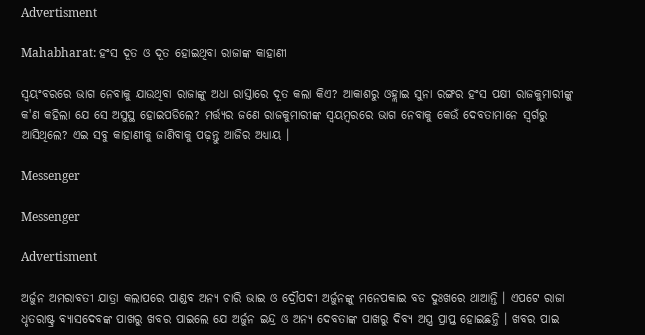Advertisment

Mahabharat: ହଂସ ଦୂତ ଓ ଦୂତ ହୋଇଥିବା ରାଜାଙ୍କ କାହାଣୀ

ସ୍ୱୟଂବରରେ ଭାଗ ନେବାକୁ ଯାଉଥିବା ରାଜାଙ୍କୁ ଅଧା ରାସ୍ତାରେ ଦୂତ କଲା କିଏ? ଆକାଶରୁ ଓହ୍ଲାଇ ସୁନା ରଙ୍ଗର ହଂସ ପକ୍ଷୀ ରାଜକୁମାରୀଙ୍କୁ କ'ଣ କହିଲା ଯେ ସେ ଅସୁସ୍ଥ ହୋଇପଡିଲେ? ମର୍ତ୍ତ୍ୟର ଜଣେ ରାଜକୁମାରୀଙ୍କ ସ୍ୱୟମ୍ବରରେ ଭାଗ ନେବାକୁ କେଉଁ ଦେବତାମାନେ ସ୍ୱର୍ଗରୁ ଆସିଥିଲେ? ଏଇ ସବୁ କାହାଣୀକୁ ଜାଣିବାକୁ ପଢ଼ନ୍ତୁ ଆଜିର ଅଧ୍ୟାୟ ।

Messenger

Messenger

Advertisment

ଅର୍ଜୁନ ଅମରାବତୀ ଯାତ୍ରା କଲାପରେ ପାଣ୍ଡବ ଅନ୍ୟ ଚାରି ଭାଇ ଓ ଦ୍ରୌପଦୀ ଅର୍ଜୁନଙ୍କୁ ମନେପକାଇ ବଡ ଦୁଃଖରେ ଥାଆନ୍ତି । ଏପଟେ ରାଜା ଧୃତରାଷ୍ଟ୍ର ବ୍ୟାସଦେବଙ୍କ ପାଖରୁ ଖବର ପାଇଲେ ଯେ ଅର୍ଜୁନ ଇନ୍ଦ୍ର ଓ ଅନ୍ୟ ଦେବତାଙ୍କ ପାଖରୁ ଦିବ୍ୟ ଅସ୍ତ୍ର ପ୍ରାପ୍ତ ହୋଇଛନ୍ତି । ଖବର ପାଇ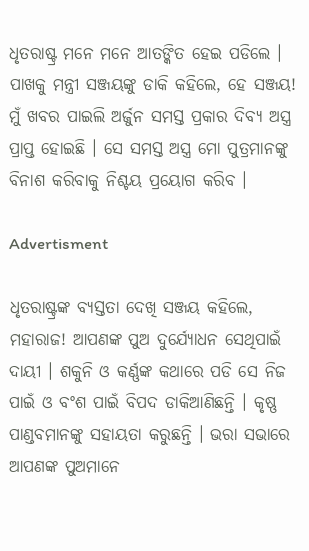ଧୃତରାଷ୍ଟ୍ର ମନେ ମନେ ଆତଙ୍କିତ ହେଇ ପଡିଲେ । ପାଖକୁ ମନ୍ତ୍ରୀ ସଞ୍ଜୟଙ୍କୁ ଡାକି କହିଲେ, ହେ ସଞ୍ଜୟ! ମୁଁ ଖବର ପାଇଲି ଅର୍ଜୁନ ସମସ୍ତ ପ୍ରକାର ଦିବ୍ୟ ଅସ୍ତ୍ର ପ୍ରାପ୍ତ ହୋଇଛି । ସେ ସମସ୍ତ ଅସ୍ତ୍ର ମୋ ପୁତ୍ରମାନଙ୍କୁ ବିନାଶ କରିବାକୁ ନିଶ୍ଚୟ ପ୍ରୟୋଗ କରିବ ।

Advertisment

ଧୃତରାଷ୍ଟ୍ରଙ୍କ ବ୍ୟସ୍ତତା ଦେଖି ସଞ୍ଜୟ କହିଲେ, ମହାରାଜ! ଆପଣଙ୍କ ପୁଅ ଦୁର୍ଯ୍ୟୋଧନ ସେଥିପାଇଁ ଦାୟୀ । ଶକୁନି ଓ କର୍ଣ୍ଣଙ୍କ କଥାରେ ପଡି ସେ ନିଜ ପାଇଁ ଓ ବଂଶ ପାଇଁ ବିପଦ ଡାକିଆଣିଛନ୍ତି । କୃଷ୍ଣ ପାଣ୍ଡବମାନଙ୍କୁ ସହାୟତା କରୁଛନ୍ତି । ଭରା ସଭାରେ ଆପଣଙ୍କ ପୁଅମାନେ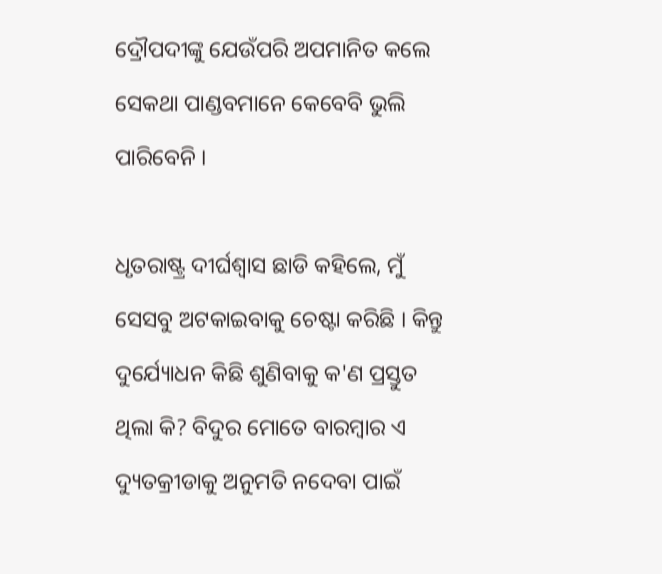ଦ୍ରୌପଦୀଙ୍କୁ ଯେଉଁପରି ଅପମାନିତ କଲେ ସେକଥା ପାଣ୍ଡବମାନେ କେବେବି ଭୁଲି ପାରିବେନି ।

ଧୃତରାଷ୍ଟ୍ର ଦୀର୍ଘଶ୍ୱାସ ଛାଡି କହିଲେ, ମୁଁ ସେସବୁ ଅଟକାଇବାକୁ ଚେଷ୍ଟା କରିଛି । କିନ୍ତୁ ଦୁର୍ଯ୍ୟୋଧନ କିଛି ଶୁଣିବାକୁ କ'ଣ ପ୍ରସ୍ତୁତ ଥିଲା କି? ବିଦୁର ମୋତେ ବାରମ୍ବାର ଏ ଦ୍ୟୁତକ୍ରୀଡାକୁ ଅନୁମତି ନଦେବା ପାଇଁ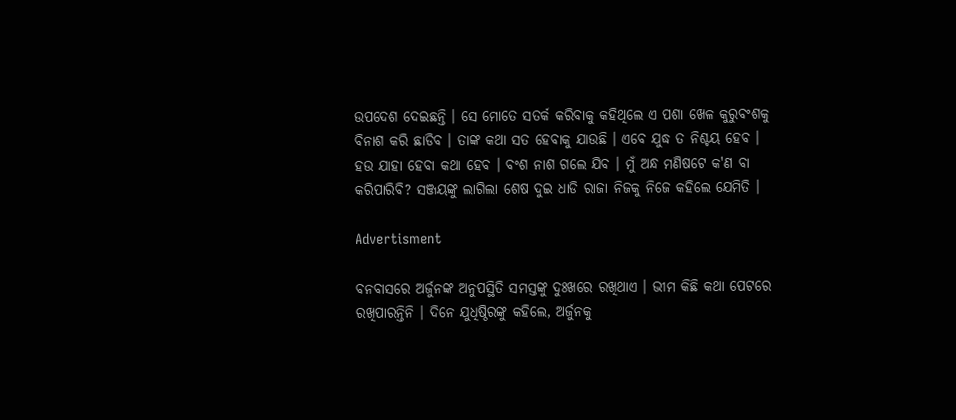ଉପଦେଶ ଦେଇଛନ୍ତି । ସେ ମୋତେ ସତର୍କ କରିବାକୁ କହିଥିଲେ ଏ ପଶା ଖେଳ କୁରୁବଂଶକୁ ବିନାଶ କରି ଛାଡିବ । ତାଙ୍କ କଥା ସତ ହେବାକୁ ଯାଉଛି । ଏବେ ଯୁଦ୍ଧ ତ ନିଶ୍ଚୟ ହେବ । ହଉ ଯାହା ହେବା କଥା ହେବ । ବଂଶ ନାଶ ଗଲେ ଯିବ । ମୁଁ ଅନ୍ଧ ମଣିଷଟେ କ'ଣ ବା କରିପାରିବି? ସଞ୍ଜୟଙ୍କୁ ଲାଗିଲା ଶେଷ ଦୁଇ ଧାଡି ରାଜା ନିଜକୁ ନିଜେ କହିଲେ ଯେମିତି ।

Advertisment

ବନବାସରେ ଅର୍ଜୁନଙ୍କ ଅନୁପସ୍ଥିତି ସମସ୍ତଙ୍କୁ ଦୁଃଖରେ ରଖିଥାଏ । ଭୀମ କିଛି କଥା ପେଟରେ ରଖିପାରନ୍ତିନି । ଦିନେ ଯୁଧିଷ୍ଠିରଙ୍କୁ କହିଲେ, ଅର୍ଜୁନକୁ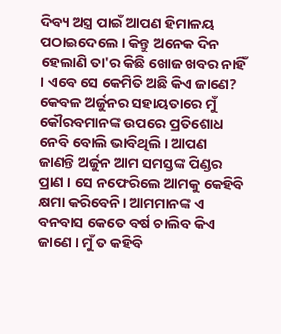ଦିବ୍ୟ ଅସ୍ତ୍ର ପାଇଁ ଆପଣ ହିମାଳୟ ପଠାଇଦେଲେ । କିନ୍ତୁ ଅନେକ ଦିନ ହେଲାଣି ତା'ର କିଛି ଖୋଜ ଖବର ନାହିଁ । ଏବେ ସେ କେମିତି ଅଛି କିଏ ଜାଣେ? କେବଳ ଅର୍ଜୁନର ସହାୟତାରେ ମୁଁ କୌରବମାନଙ୍କ ଉପରେ ପ୍ରତିଶୋଧ ନେବି ବୋଲି ଭାବିଥିଲି । ଆପଣ ଜାଣନ୍ତି ଅର୍ଜୁନ ଆମ ସମସ୍ତଙ୍କ ପିଣ୍ଡର ପ୍ରାଣ । ସେ ନଫେରିଲେ ଆମକୁ କେହିବି କ୍ଷମା କରିବେନି। ଆମମାନଙ୍କ ଏ ବନବାସ କେତେ ବର୍ଷ ଚାଲିବ କିଏ ଜାଣେ । ମୁଁ ତ କହିବି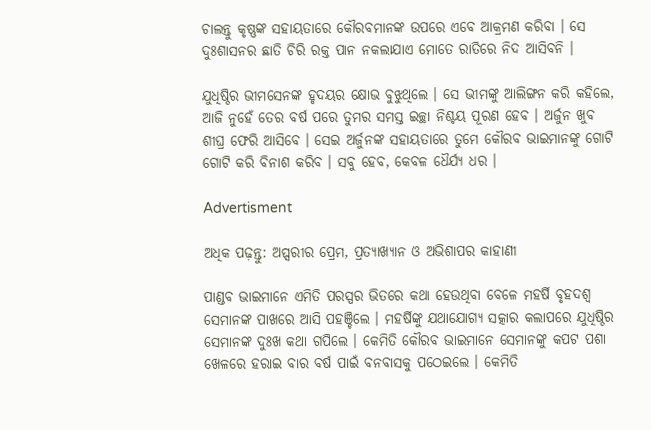ଚାଲନ୍ତୁ କୃଷ୍ଣଙ୍କ ସହାୟତାରେ କୌରବମାନଙ୍କ ଉପରେ ଏବେ ଆକ୍ରମଣ କରିବା । ସେ ଦୁଃଶାସନର ଛାତି ଚିରି ରକ୍ତ ପାନ ନକଲାଯାଏ ମୋତେ ରାତିରେ ନିଦ ଆସିବନି ।

ଯୁଧିଷ୍ଠିର ଭୀମସେନଙ୍କ ହୃଦୟର କ୍ଷୋଭ ବୁଝୁଥିଲେ । ସେ ଭୀମଙ୍କୁ ଆଲିଙ୍ଗନ କରି କହିଲେ, ଆଜି ନୁହେଁ ତେର ବର୍ଷ ପରେ ତୁମର ସମସ୍ତ ଇଚ୍ଛା ନିଶ୍ଚୟ ପୂରଣ ହେବ । ଅର୍ଜୁନ ଖୁବ ଶୀଘ୍ର ଫେରି ଆସିବେ । ସେଇ ଅର୍ଜୁନଙ୍କ ସହାୟତାରେ ତୁମେ କୌରବ ଭାଇମାନଙ୍କୁ ଗୋଟି ଗୋଟି କରି ବିନାଶ କରିବ । ସବୁ ହେବ, କେବଳ ଧୈର୍ଯ୍ୟ ଧର ।

Advertisment

ଅଧିକ ପଢ଼ନ୍ତୁ: ଅପ୍ସରୀର ପ୍ରେମ, ପ୍ରତ୍ୟାଖ୍ୟାନ ଓ ଅଭିଶାପର କାହାଣୀ

ପାଣ୍ଡବ ଭାଇମାନେ ଏମିତି ପରସ୍ପର ଭିତରେ କଥା ହେଉଥିବା ବେଳେ ମହର୍ଷି ବୃହଦଶ୍ୱ ସେମାନଙ୍କ ପାଖରେ ଆସି ପହଞ୍ଚିଲେ । ମହର୍ଷିଙ୍କୁ ଯଥାଯୋଗ୍ୟ ସତ୍କାର କଲାପରେ ଯୁଧିଷ୍ଠିର ସେମାନଙ୍କ ଦୁଃଖ କଥା ଗପିଲେ । କେମିତି କୌରବ ଭାଇମାନେ ସେମାନଙ୍କୁ କପଟ ପଶା ଖେଳରେ ହରାଇ ବାର ବର୍ଷ ପାଇଁ ବନବାସକୁ ପଠେଇଲେ । କେମିତି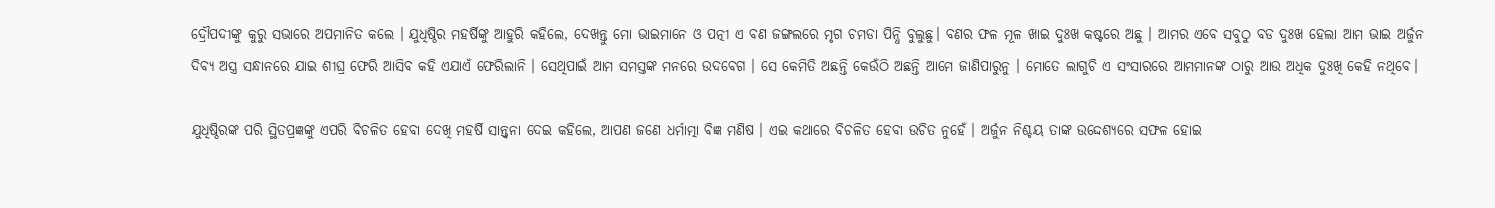ଦ୍ରୌପଦୀଙ୍କୁ କୁରୁ ସଭାରେ ଅପମାନିତ କଲେ । ଯୁଧିଷ୍ଠିର ମହର୍ଷିଙ୍କୁ ଆହୁରି କହିଲେ, ଦେଖନ୍ତୁ ମୋ ଭାଇମାନେ ଓ ପତ୍ନୀ ଏ ବଣ ଜଙ୍ଗଲରେ ମୃଗ ଚମଡା ପିନ୍ଧି ବୁଲୁଛୁ। ବଣର ଫଳ ମୂଳ ଖାଇ ଦୁଃଖ କଷ୍ଟରେ ଅଛୁ । ଆମର ଏବେ ସବୁଠୁ ବଡ ଦୁଃଖ ହେଲା ଆମ ଭାଇ ଅର୍ଜୁନ ଦିବ୍ୟ ଅସ୍ତ୍ର ସନ୍ଧାନରେ ଯାଇ ଶୀଘ୍ର ଫେରି ଆସିବ କହି ଏଯାଏଁ ଫେରିଲାନି । ସେଥିପାଇଁ ଆମ ସମସ୍ତଙ୍କ ମନରେ ଉଦବେଗ । ସେ କେମିତି ଅଛନ୍ତି କେଉଁଠି ଅଛନ୍ତି ଆମେ ଜାଣିପାରୁନୁ । ମୋତେ ଲାଗୁଚି ଏ ସଂସାରରେ ଆମମାନଙ୍କ ଠାରୁ ଆଉ ଅଧିକ ଦୁଃଖି କେହି ନଥିବେ।

ଯୁଧିଷ୍ଠିରଙ୍କ ପରି ସ୍ଥିତପ୍ରଜ୍ଞଙ୍କୁ ଏପରି ବିଚଳିତ ହେବା ଦେଖି ମହର୍ଷି ସାନ୍ତ୍ୱନା ଦେଇ କହିଲେ, ଆପଣ ଜଣେ ଧର୍ମାତ୍ମା ବିଜ୍ଞ ମଣିଷ । ଏଇ କଥାରେ ବିଚଳିତ ହେବା ଉଚିତ ନୁହେଁ । ଅର୍ଜୁନ ନିଶ୍ଚୟ ତାଙ୍କ ଉଦ୍ଦେଶ୍ୟରେ ସଫଳ ହୋଇ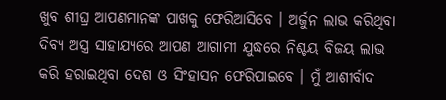ଖୁବ ଶୀଘ୍ର ଆପଣମାନଙ୍କ ପାଖକୁ ଫେରିଆସିବେ । ଅର୍ଜୁନ ଲାଭ କରିଥିବା ଦିବ୍ୟ ଅସ୍ତ୍ର ସାହାଯ୍ୟରେ ଆପଣ ଆଗାମୀ ଯୁଦ୍ଧରେ ନିଶ୍ଚୟ ବିଜୟ ଲାଭ କରି ହରାଇଥିବା ଦେଶ ଓ ସିଂହାସନ ଫେରିପାଇବେ । ମୁଁ ଆଶୀର୍ବାଦ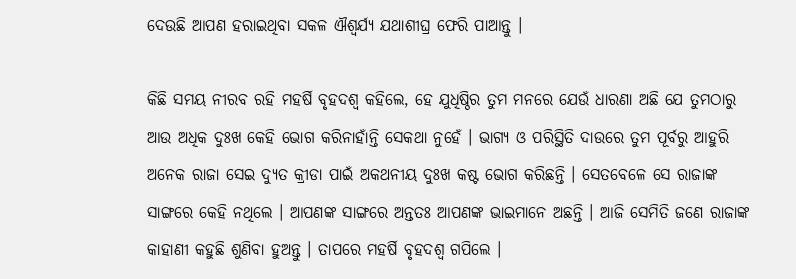ଦେଉଛି ଆପଣ ହରାଇଥିବା ସକଳ ଐଶ୍ୱର୍ଯ୍ୟ ଯଥାଶୀଘ୍ର ଫେରି ପାଆନ୍ତୁ ।

କିଛି ସମୟ ନୀରବ ରହି ମହର୍ଷି ବୃହଦଶ୍ୱ କହିଲେ, ହେ ଯୁଧିଷ୍ଠିର ତୁମ ମନରେ ଯେଉଁ ଧାରଣା ଅଛି ଯେ ତୁମଠାରୁ ଆଉ ଅଧିକ ଦୁଃଖ କେହି ଭୋଗ କରିନାହାଁନ୍ତି ସେକଥା ନୁହେଁ । ଭାଗ୍ୟ ଓ ପରିସ୍ଥିତି ଦାଉରେ ତୁମ ପୂର୍ବରୁ ଆହୁରି ଅନେକ ରାଜା ସେଇ ଦ୍ୟୁତ କ୍ରୀଡା ପାଇଁ ଅକଥନୀୟ ଦୁଃଖ କଷ୍ଟ ଭୋଗ କରିଛନ୍ତି । ସେତବେଳେ ସେ ରାଜାଙ୍କ ସାଙ୍ଗରେ କେହି ନଥିଲେ । ଆପଣଙ୍କ ସାଙ୍ଗରେ ଅନ୍ତତଃ ଆପଣଙ୍କ ଭାଇମାନେ ଅଛନ୍ତି । ଆଜି ସେମିତି ଜଣେ ରାଜାଙ୍କ କାହାଣୀ କହୁଛି ଶୁଣିବା ହୁଅନ୍ତୁ । ତାପରେ ମହର୍ଷି ବୃହଦଶ୍ୱ ଗପିଲେ ।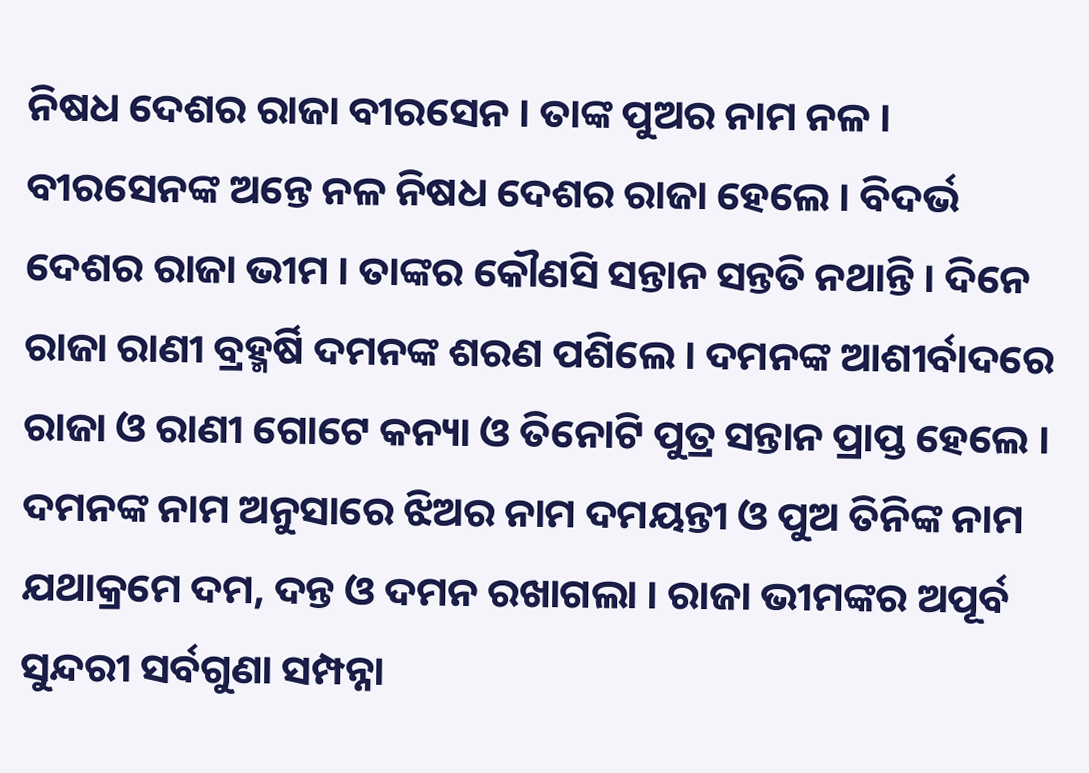ନିଷଧ ଦେଶର ରାଜା ବୀରସେନ । ତାଙ୍କ ପୁଅର ନାମ ନଳ । ବୀରସେନଙ୍କ ଅନ୍ତେ ନଳ ନିଷଧ ଦେଶର ରାଜା ହେଲେ । ବିଦର୍ଭ ଦେଶର ରାଜା ଭୀମ । ତାଙ୍କର କୌଣସି ସନ୍ତାନ ସନ୍ତତି ନଥାନ୍ତି । ଦିନେ ରାଜା ରାଣୀ ବ୍ରହ୍ମର୍ଷି ଦମନଙ୍କ ଶରଣ ପଶିଲେ । ଦମନଙ୍କ ଆଶୀର୍ବାଦରେ ରାଜା ଓ ରାଣୀ ଗୋଟେ କନ୍ୟା ଓ ତିନୋଟି ପୁତ୍ର ସନ୍ତାନ ପ୍ରାପ୍ତ ହେଲେ । ଦମନଙ୍କ ନାମ ଅନୁସାରେ ଝିଅର ନାମ ଦମୟନ୍ତୀ ଓ ପୁଅ ତିନିଙ୍କ ନାମ ଯଥାକ୍ରମେ ଦମ, ଦନ୍ତ ଓ ଦମନ ରଖାଗଲା । ରାଜା ଭୀମଙ୍କର ଅପୂର୍ବ ସୁନ୍ଦରୀ ସର୍ବଗୁଣା ସମ୍ପନ୍ନା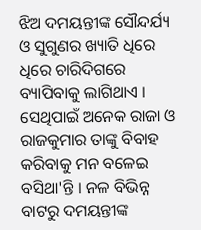ଝିଅ ଦମୟନ୍ତୀଙ୍କ ସୌନ୍ଦର୍ଯ୍ୟ ଓ ସୁଗୁଣର ଖ୍ୟାତି ଧିରେ ଧିରେ ଚାରିଦିଗରେ ବ୍ୟାପିବାକୁ ଲାଗିଥାଏ । ସେଥିପାଇଁ ଅନେକ ରାଜା ଓ ରାଜକୁମାର ତାଙ୍କୁ ବିବାହ କରିବାକୁ ମନ ବଳେଇ ବସିଥା'ନ୍ତି । ନଳ ବିଭିନ୍ନ ବାଟରୁ ଦମୟନ୍ତୀଙ୍କ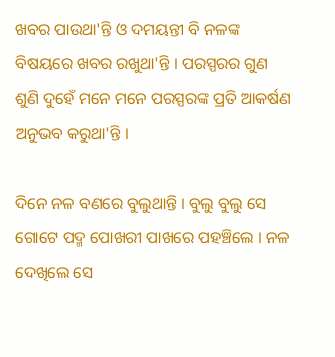ଖବର ପାଉଥା'ନ୍ତି ଓ ଦମୟନ୍ତୀ ବି ନଳଙ୍କ ବିଷୟରେ ଖବର ରଖୁଥା'ନ୍ତି । ପରସ୍ପରର ଗୁଣ ଶୁଣି ଦୁହେଁ ମନେ ମନେ ପରସ୍ପରଙ୍କ ପ୍ରତି ଆକର୍ଷଣ ଅନୁଭବ କରୁଥା'ନ୍ତି ।

ଦିନେ ନଳ ବଣରେ ବୁଲୁଥାନ୍ତି । ବୁଲୁ ବୁଲୁ ସେ ଗୋଟେ ପଦ୍ମ ପୋଖରୀ ପାଖରେ ପହଞ୍ଚିଲେ । ନଳ ଦେଖିଲେ ସେ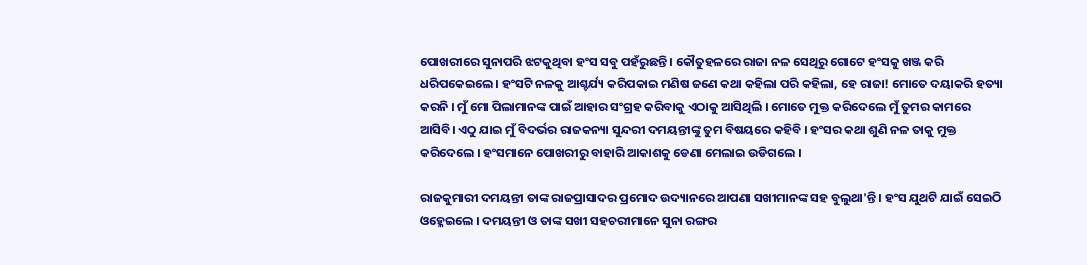ପୋଖରୀରେ ସୁନାପରି ଝଟକୁଥିବା ହଂସ ସବୁ ପହଁରୁଛନ୍ତି । କୌତୁହଳରେ ରାଜା ନଳ ସେଥିରୁ ଗୋଟେ ହଂସକୁ ଖଞ୍ଜ କରି ଧରିପକେଇଲେ। ହଂସଟି ନଳକୁ ଆଶ୍ଚର୍ଯ୍ୟ କରିପକାଇ ମଣିଷ ଜଣେ କଥା କହିଲା ପରି କହିଲା, ହେ ରାଜା! ମୋତେ ଦୟାକରି ହତ୍ୟା କରନି । ମୁଁ ମୋ ପିଲାମାନଙ୍କ ପାଇଁ ଆହାର ସଂଗ୍ରହ କରିବାକୁ ଏଠାକୁ ଆସିଥିଲି । ମୋତେ ମୁକ୍ତ କରିଦେଲେ ମୁଁ ତୁମର କାମରେ ଆସିବି। ଏଠୁ ଯାଇ ମୁଁ ବିଦର୍ଭର ରାଜକନ୍ୟା ସୁନ୍ଦରୀ ଦମୟନ୍ତୀଙ୍କୁ ତୁମ ବିଷୟରେ କହିବି । ହଂସର କଥା ଶୁଣି ନଳ ତାକୁ ମୁକ୍ତ କରିଦେଲେ । ହଂସମାନେ ପୋଖରୀରୁ ବାହାରି ଆକାଶକୁ ଡେଣା ମେଲାଇ ଉଡିଗଲେ ।

ରାଜକୁମାରୀ ଦମୟନ୍ତୀ ତାଙ୍କ ରାଜପ୍ରାସାଦର ପ୍ରମୋଦ ଉଦ୍ୟାନରେ ଆପଣା ସଖୀମାନଙ୍କ ସହ ବୁଲୁଥା'ନ୍ତି । ହଂସ ଯୁଥଟି ଯାଇଁ ସେଇଠି ଓହ୍ଳେଇଲେ । ଦମୟନ୍ତୀ ଓ ତାଙ୍କ ସଖୀ ସହଚରୀମାନେ ସୁନା ରଙ୍ଗର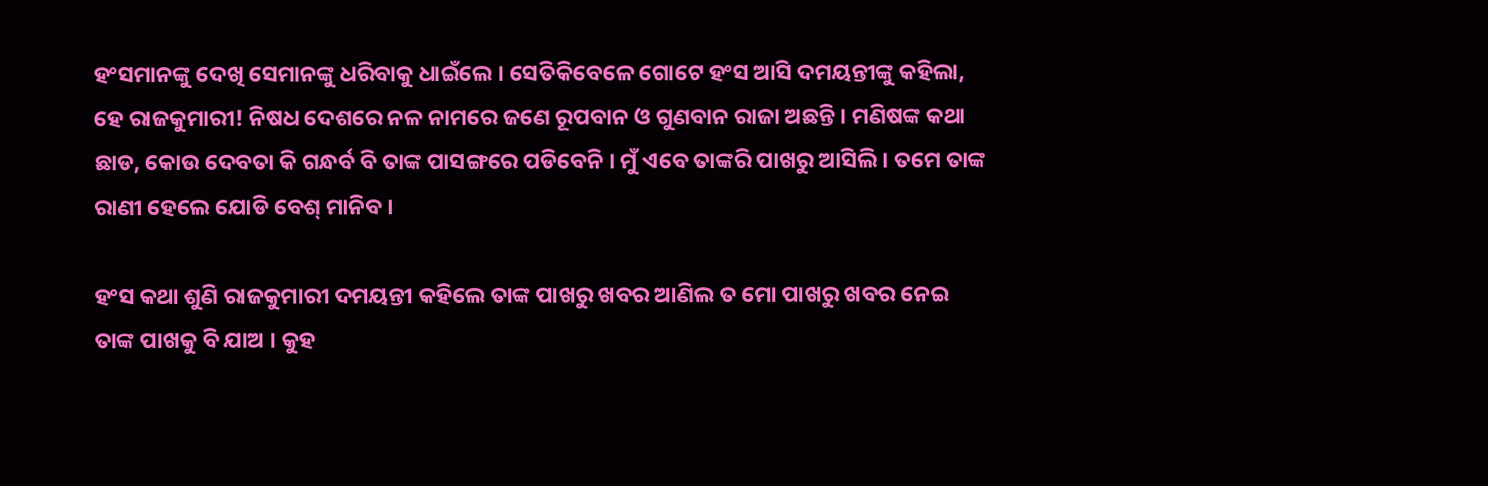ହଂସମାନଙ୍କୁ ଦେଖି ସେମାନଙ୍କୁ ଧରିବାକୁ ଧାଇଁଲେ । ସେତିକିବେଳେ ଗୋଟେ ହଂସ ଆସି ଦମୟନ୍ତୀଙ୍କୁ କହିଲା, ହେ ରାଜକୁମାରୀ! ନିଷଧ ଦେଶରେ ନଳ ନାମରେ ଜଣେ ରୂପବାନ ଓ ଗୁଣବାନ ରାଜା ଅଛନ୍ତି । ମଣିଷଙ୍କ କଥା ଛାଡ, କୋଉ ଦେବତା କି ଗନ୍ଧର୍ବ ବି ତାଙ୍କ ପାସଙ୍ଗରେ ପଡିବେନି । ମୁଁ ଏବେ ତାଙ୍କରି ପାଖରୁ ଆସିଲି । ତମେ ତାଙ୍କ ରାଣୀ ହେଲେ ଯୋଡି ବେଶ୍ ମାନିବ ।

ହଂସ କଥା ଶୁଣି ରାଜକୁମାରୀ ଦମୟନ୍ତୀ କହିଲେ ତାଙ୍କ ପାଖରୁ ଖବର ଆଣିଲ ତ ମୋ ପାଖରୁ ଖବର ନେଇ ତାଙ୍କ ପାଖକୁ ବି ଯାଅ । କୁହ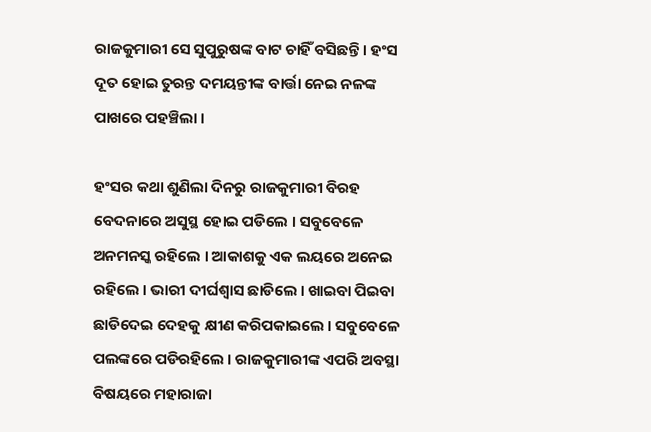ରାଜକୁମାରୀ ସେ ସୁପୁରୁଷଙ୍କ ବାଟ ଚାହିଁ ବସିଛନ୍ତି । ହଂସ ଦୂତ ହୋଇ ତୁରନ୍ତ ଦମୟନ୍ତୀଙ୍କ ବାର୍ତ୍ତା ନେଇ ନଳଙ୍କ ପାଖରେ ପହଞ୍ଚିଲା ।

ହଂସର କଥା ଶୁଣିଲା ଦିନରୁ ରାଜକୁମାରୀ ବିରହ ବେଦନାରେ ଅସୁସ୍ଥ ହୋଇ ପଡିଲେ । ସବୁବେଳେ ଅନମନସ୍କ ରହିଲେ । ଆକାଶକୁ ଏକ ଲୟରେ ଅନେଇ ରହିଲେ । ଭାରୀ ଦୀର୍ଘଶ୍ୱାସ ଛାଡିଲେ । ଖାଇବା ପିଇବା ଛାଡିଦେଇ ଦେହକୁ କ୍ଷୀଣ କରିପକାଇଲେ । ସବୁବେଳେ ପଲଙ୍କରେ ପଡିରହିଲେ । ରାଜକୁମାରୀଙ୍କ ଏପରି ଅବସ୍ଥା ବିଷୟରେ ମହାରାଜା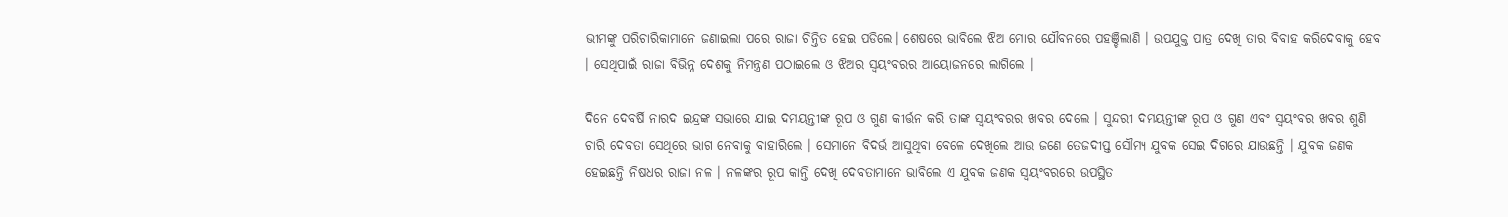ଭୀମଙ୍କୁ ପରିଚାରିକାମାନେ ଜଣାଇଲା ପରେ ରାଜା ଚିନ୍ତିତ ହେଇ ପଡିଲେ। ଶେଷରେ ଭାବିଲେ ଝିଅ ମୋର ଯୌବନରେ ପହଞ୍ଚିଲାଣି । ଉପଯୁକ୍ତ ପାତ୍ର ଦେଖି ତାର ବିବାହ କରିଦେବାକୁ ହେବ । ସେଥିପାଇଁ ରାଜା ବିଭିନ୍ନ ଦେଶକୁ ନିମନ୍ତ୍ରଣ ପଠାଇଲେ ଓ ଝିଅର ସ୍ୱୟଂବରର ଆୟୋଜନରେ ଲାଗିଲେ ।

ଦିନେ ଦେବର୍ଷି ନାରଦ ଇନ୍ଦ୍ରଙ୍କ ସଭାରେ ଯାଇ ଦମୟନ୍ତୀଙ୍କ ରୂପ ଓ ଗୁଣ କୀର୍ତ୍ତନ କରି ତାଙ୍କ ସ୍ୱୟଂବରର ଖବର ଦେଲେ । ସୁନ୍ଦରୀ ଦମୟନ୍ତୀଙ୍କ ରୂପ ଓ ଗୁଣ ଏବଂ ସ୍ୱୟଂବର ଖବର ଶୁଣି ଚାରି ଦେବତା ସେଥିରେ ଭାଗ ନେବାକୁ ବାହାରିଲେ । ସେମାନେ ବିଦର୍ଭ ଆସୁଥିବା ବେଳେ ଦେଖିଲେ ଆଉ ଜଣେ ତେଜଦୀପ୍ତ ସୌମ୍ୟ ଯୁବକ ସେଇ ଦିଗରେ ଯାଉଛନ୍ତି । ଯୁବକ ଜଣକ ହେଇଛନ୍ତି ନିଷଧର ରାଜା ନଳ । ନଳଙ୍କର ରୂପ କାନ୍ତି ଦେଖି ଦେବତାମାନେ ଭାବିଲେ ଏ ଯୁବକ ଜଣକ ସ୍ୱୟଂବରରେ ଉପସ୍ଥିତ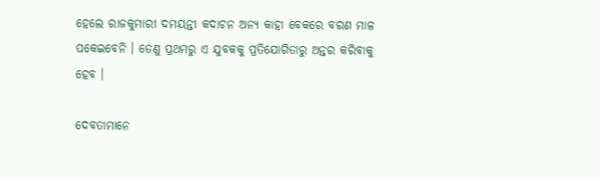ହେଲେ ରାଜକୁମାରୀ ଦମୟନ୍ତୀ କଦାଚନ ଅନ୍ୟ କାହା ବେକରେ ବରଣ ମାଳ ପକେଇବେନି । ତେଣୁ ପ୍ରଥମରୁ ଏ ଯୁବକକୁ ପ୍ରତିଯୋଗିତାରୁ ଅନ୍ତର କରିବାକୁ ହେବ ।

ଦେବତାମାନେ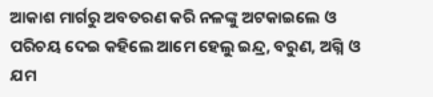ଆକାଶ ମାର୍ଗରୁ ଅବତରଣ କରି ନଳଙ୍କୁ ଅଟକାଇଲେ ଓ ପରିଚୟ ଦେଇ କହିଲେ ଆମେ ହେଲୁ ଇନ୍ଦ୍ର, ବରୁଣ, ଅଗ୍ନି ଓ ଯମ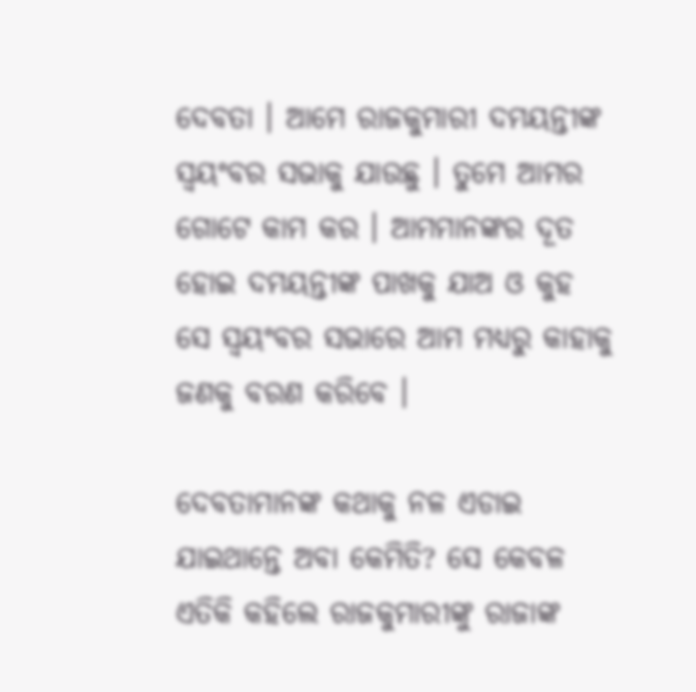ଦେବତା । ଆମେ ରାଜକୁମାରୀ ଦମୟନ୍ତୀଙ୍କ ସ୍ୱୟଂବର ସଭାକୁ ଯାଉଛୁ । ତୁମେ ଆମର ଗୋଟେ କାମ କର । ଆମମାନଙ୍କର ଦୂତ ହୋଇ ଦମୟନ୍ତୀଙ୍କ ପାଖକୁ ଯାଅ ଓ କୁହ ସେ ସ୍ୱୟଂବର ସଭାରେ ଆମ ମଧ୍ୟରୁ କାହାକୁ ଜଣକୁ ବରଣ କରିବେ ।

ଦେବତାମାନଙ୍କ କଥାକୁ ନଳ ଏଡାଇ ଯାଇଥାନ୍ତେ ଅବା କେମିତି? ସେ କେବଳ ଏତିକି କହିଲେ ରାଜକୁମାରୀଙ୍କୁ ରାଜାଙ୍କ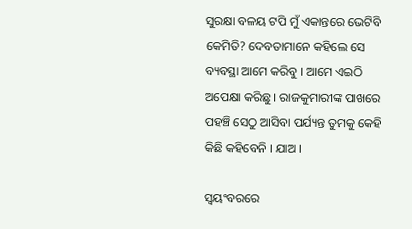ସୁରକ୍ଷା ବଳୟ ଟପି ମୁଁ ଏକାନ୍ତରେ ଭେଟିବି କେମିତି? ଦେବତାମାନେ କହିଲେ ସେ ବ୍ୟବସ୍ଥା ଆମେ କରିବୁ । ଆମେ ଏଇଠି ଅପେକ୍ଷା କରିଛୁ । ରାଜକୁମାରୀଙ୍କ ପାଖରେ ପହଞ୍ଚି ସେଠୁ ଆସିବା ପର୍ଯ୍ୟନ୍ତ ତୁମକୁ କେହି କିଛି କହିବେନି । ଯାଅ ।

ସ୍ୱୟଂବରରେ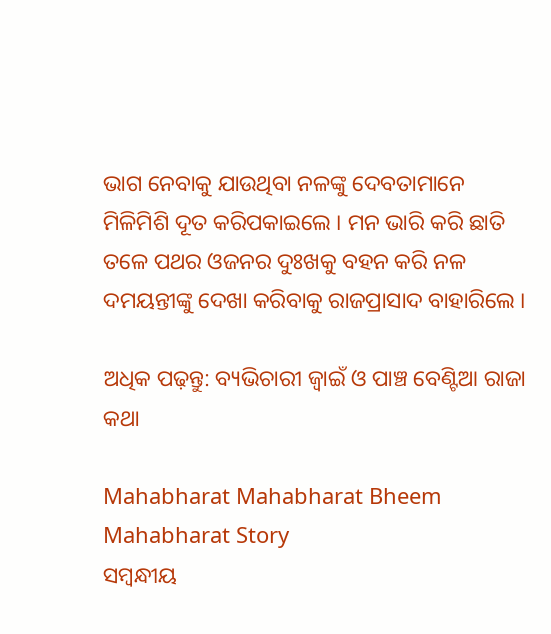ଭାଗ ନେବାକୁ ଯାଉଥିବା ନଳଙ୍କୁ ଦେବତାମାନେ ମିଳିମିଶି ଦୂତ କରିପକାଇଲେ । ମନ ଭାରି କରି ଛାତି ତଳେ ପଥର ଓଜନର ଦୁଃଖକୁ ବହନ କରି ନଳ ଦମୟନ୍ତୀଙ୍କୁ ଦେଖା କରିବାକୁ ରାଜପ୍ରାସାଦ ବାହାରିଲେ ।

ଅଧିକ ପଢ଼ନ୍ତୁ: ବ୍ୟଭିଚାରୀ ଜ୍ୱାଇଁ ଓ ପାଞ୍ଚ ବେଣ୍ଟିଆ ରାଜା କଥା

Mahabharat Mahabharat Bheem Mahabharat Story
ସମ୍ବନ୍ଧୀୟ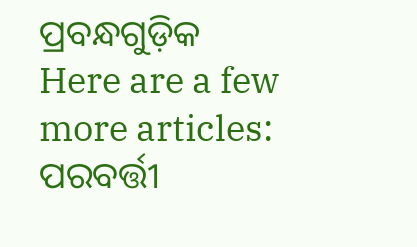ପ୍ରବନ୍ଧଗୁଡ଼ିକ
Here are a few more articles:
ପରବର୍ତ୍ତୀ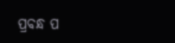ପ୍ରବନ୍ଧ ପ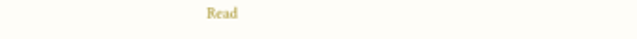Read